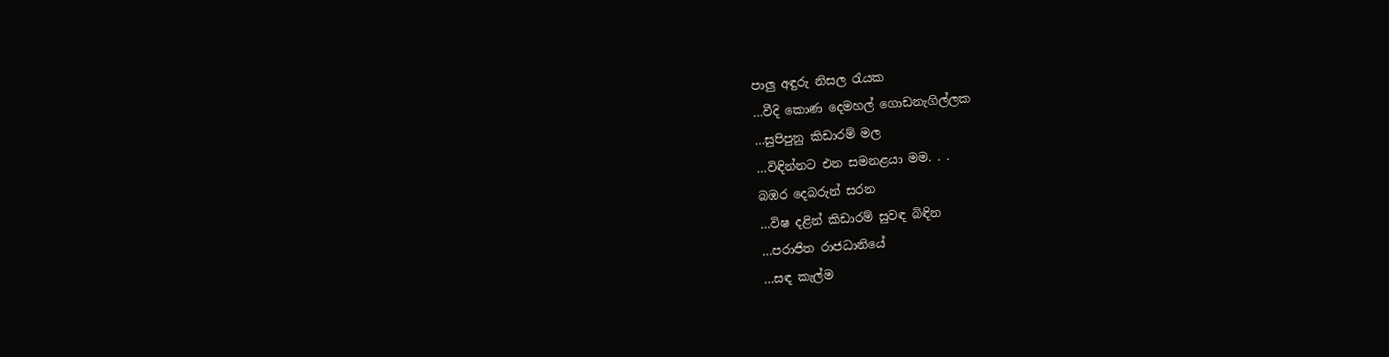පාලු අඳුරු නිසල රැයක
…වීදි කොණ දෙමහල් ගොඩනැගිල්ලක
…සුපිපුනු කිඩාරම් මල
…විඳින්නට එන සමනළයා මම. . .
බඹර දෙබරුන් සරන
…විෂ දළින් කිඩාරම් සුවඳ බිඳින
…පරාජිත රාජධානියේ
…සඳ කැල්ම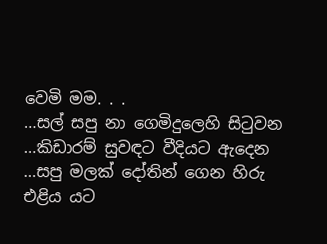වෙමි මම. . .
…සල් සපු නා ගෙමිදුලෙහි සිටුවන
…කිඩාරම් සුවඳට වීදියට ඇදෙන
…සපු මලක් දෝතින් ගෙන හිරු එළිය යට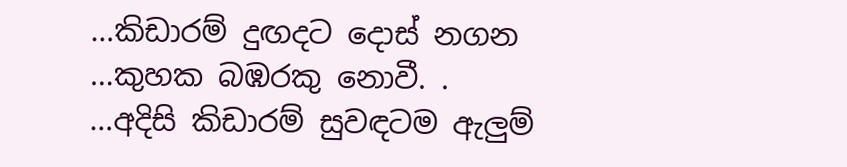…කිඩාරම් දුඟදට දොස් නගන
…කුහක බඹරකු නොවී. .
…අදිසි කිඩාරම් සුවඳටම ඇලුම්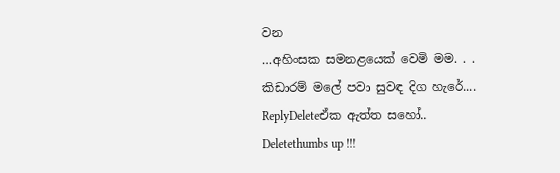වන
…අහිංසක සමනළයෙක් වෙමි මම. . .
කිඩාරම් මලේ පවා සුවඳ දිග හැරේ....
ReplyDeleteඒක ඇත්ත සහෝ..
Deletethumbs up !!!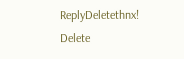ReplyDeletethnx!
Delete